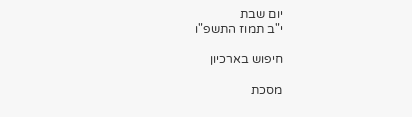יום שבת
י"ב תמוז התשפ"ו

חיפוש בארכיון

מסכת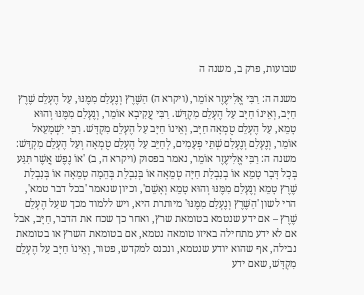שבועות, פרק ב, משנה ה

משנה ה: רַבִּי אֱלִיעֶזֶר אוֹמֵר, (ויקרא ה) הַשֶּׁרֶץ וְנֶעְלַם מִמֶּנּוּ, עַל הֶעְלֵם שֶׁרֶץ חַיָּב, וְאֵינוֹ חַיָּב עַל הֶעְלֵם מִקְדָּשׁ. רַבִּי עֲקִיבָא אוֹמֵר, וְנֶעְלַם מִמֶּנּוּ וְהוּא טָמֵא, עַל הֶעְלֵם טֻמְאָה חַיָּב, וְאֵינוֹ חַיָּב עַל הֶעְלֵם מִקְדָּשׁ. רַבִּי יִשְׁמָעֵאל אוֹמֵר, וְנֶעְלַם וְנֶעְלַם שְׁתֵּי פְעָמִים, לְחַיֵּב עַל הֶעְלֵם טֻמְאָה וְעַל הֶעְלֵם מִקְדָּשׁ:
משנה ה: רַבִּי אֱלִיעֶזֶר אוֹמֵר, נאמר בפסוק (ויקרא ה, ב) 'אוֹ נֶפֶשׁ אֲשֶׁר תִּגַּע בְּכָל דָּבָר טָמֵא אוֹ בְנִבְלַת חַיָּה טְמֵאָה אוֹ בְּנִבְלַת בְּהֵמָה טְמֵאָה אוֹ בְּנִבְלַת שֶׁרֶץ טָמֵא וְנֶעְלַם מִמֶּנּוּ וְהוּא טָמֵא וְאָשֵׁם', וכיון שנאמר 'בכל דבר טמא', הרי לשון 'הַשֶּׁרֶץ וְנֶעְלַם מִמֶּנּוּ' מיותרת היא, ויש ללמוד מכך שעַל הֶעְלֵם שֶׁרֶץ – אם ידע שנטמא בטומאת שרץ, ואחר כך שכח את הדבר, חַיָּב, אבל אם לא ידע מתחילה באיזו טומאה נטמא, אם בטומאת השרץ או בטומאת נבילה, אף שהוא יודע שנטמא, ונכנס למקדש, פטור, וְאֵינוֹ חַיָּב עַל הֶעְלֵם מִקְדָּשׁ, שאם ידע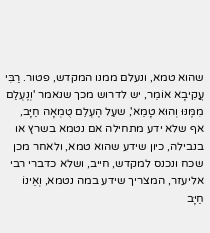שהוא טמא, ונעלם ממנו המקדש, פטור. רַבִּי עֲקִיבָא אוֹמֵר, יש לדרוש מכך שנאמר 'וְנֶעְלַם מִמֶּנּוּ וְהוּא טָמֵא', שעַל הֶעְלֵם טֻמְאָה חַיָּב, אף שלא ידע מתחילה אם נטמא בשרץ או בנבילה, כיון שידע שהוא טמא, ולאחר מכן שכח ונכנס למקדש, חייב, ושלא כדברי רבי אליעזר, המצריך שידע במה נטמא, וְאֵינוֹ חַיָּב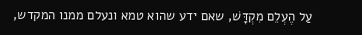עַל הֶעְלֵם מִקְדָּשׁ, שאם ידע שהוא טמא ונעלם ממנו המקדש,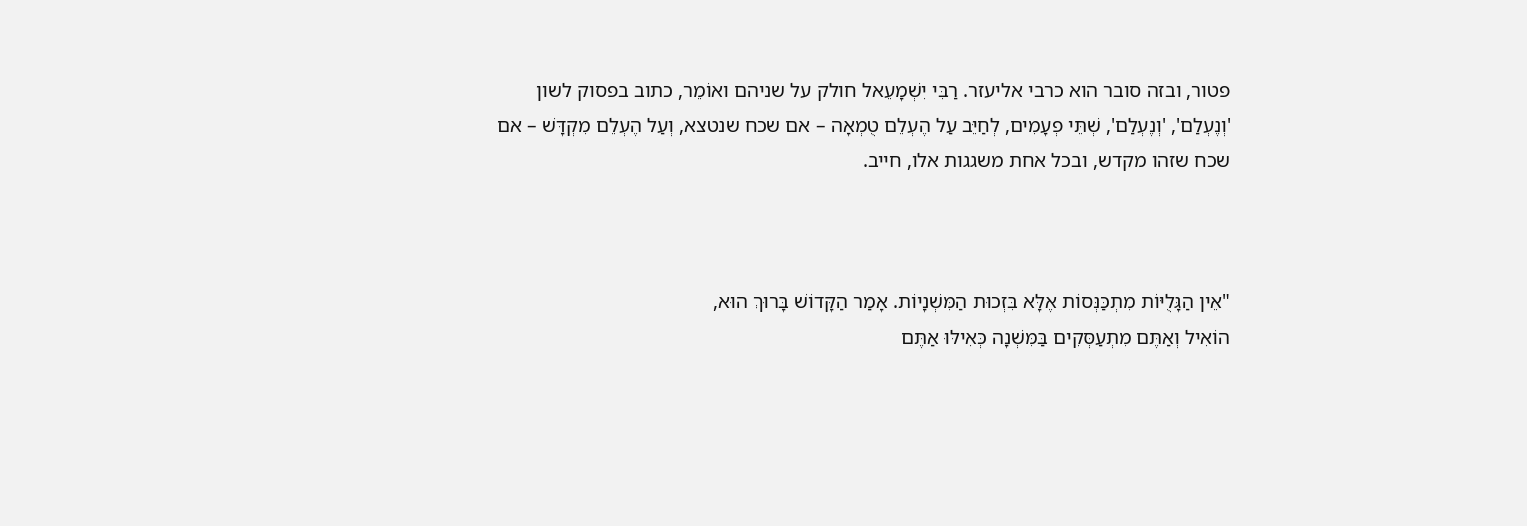פטור, ובזה סובר הוא כרבי אליעזר. רַבִּי יִשְׁמָעֵאל חולק על שניהם ואוֹמֵר, כתוב בפסוק לשון 'וְנֶעְלַם', 'וְנֶעְלַם', שְׁתֵּי פְעָמִים, לְחַיֵּב עַל הֶעְלֵם טֻמְאָה – אם שכח שנטצא, וְעַל הֶעְלֵם מִקְדָּשׁ – אם שכח שזהו מקדש, ובכל אחת משגגות אלו, חייב.



"אֵין הַגָּלֻיּוֹת מִתְכַּנְּסוֹת אֶלָּא בִּזְכוּת הַמִּשְׁנָיוֹת. אָמַר הַקָּדוֹשׁ בָּרוּךְ הוּא,
הוֹאִיל וְאַתֶּם מִתְעַסְּקִים בַּמִּשְׁנָה כְּאִילּוּ אַתֶּם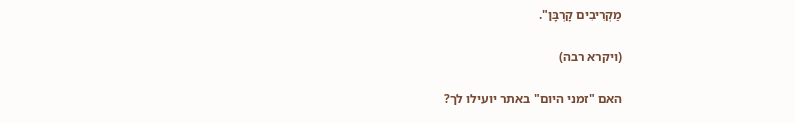מַקְרִיבִים קָרְבָּן".

(ויקרא רבה)

האם "זמני היום" באתר יועילו לך?